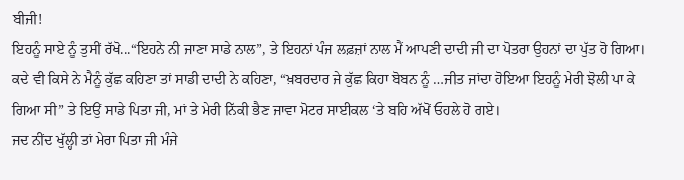ਬੀਜੀ!
ਇਹਨੂੰ ਸਾਏ ਨੂੰ ਤੁਸੀਂ ਰੱਖੋ...“ਇਹਨੇ ਨੀ ਜਾਣਾ ਸਾਡੇ ਨਾਲ”, ਤੇ ਇਹਨਾਂ ਪੰਜ ਲਫ਼ਜ਼ਾਂ ਨਾਲ ਮੈਂ ਆਪਣੀ ਦਾਦੀ ਜੀ ਦਾ ਪੋਤਰਾ ਉਹਨਾਂ ਦਾ ਪੁੱਤ ਹੋ ਗਿਆ। ਕਦੇ ਵੀ ਕਿਸੇ ਨੇ ਮੈਨੂੰ ਕੁੱਛ ਕਹਿਣਾ ਤਾਂ ਸਾਡੀ ਦਾਦੀ ਨੇ ਕਹਿਣਾ, “ਖ਼ਬਰਦਾਰ ਜੇ ਕੁੱਛ ਕਿਹਾ ਬੋਬਨ ਨੂੰ …ਜੀਤ ਜਾਂਦਾ ਹੋਇਆ ਇਹਨੂੰ ਮੇਰੀ ਝੋਲੀ ਪਾ ਕੇ ਗਿਆ ਸੀ” ਤੇ ਇਉਂ ਸਾਡੇ ਪਿਤਾ ਜੀ, ਮਾਂ ਤੇ ਮੇਰੀ ਨਿੱਕੀ ਭੈਣ ਜਾਵਾ ਮੋਟਰ ਸਾਈਕਲ ‘ਤੇ ਬਹਿ ਅੱਖੋਂ ਓਹਲੇ ਹੋ ਗਏ।
ਜਦ ਨੀਂਦ ਖੁੱਲ੍ਹੀ ਤਾਂ ਮੇਰਾ ਪਿਤਾ ਜੀ ਮੰਜੇ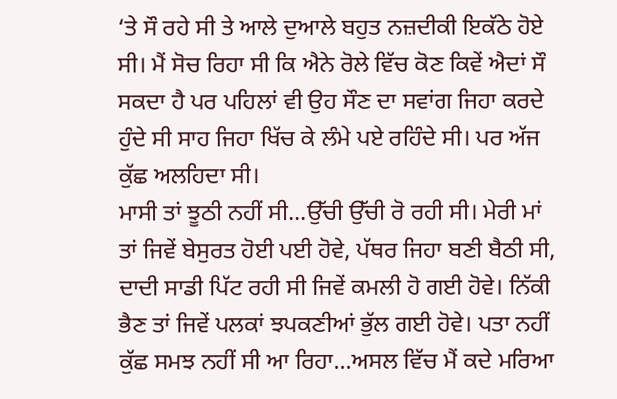‘ਤੇ ਸੌ ਰਹੇ ਸੀ ਤੇ ਆਲੇ ਦੁਆਲੇ ਬਹੁਤ ਨਜ਼ਦੀਕੀ ਇਕੱਠੇ ਹੋਏ ਸੀ। ਮੈਂ ਸੋਚ ਰਿਹਾ ਸੀ ਕਿ ਐਨੇ ਰੋਲੇ ਵਿੱਚ ਕੋਣ ਕਿਵੇਂ ਐਦਾਂ ਸੌ ਸਕਦਾ ਹੈ ਪਰ ਪਹਿਲਾਂ ਵੀ ਉਹ ਸੌਣ ਦਾ ਸਵਾਂਗ ਜਿਹਾ ਕਰਦੇ ਹੁੰਦੇ ਸੀ ਸਾਹ ਜਿਹਾ ਖਿੱਚ ਕੇ ਲੰਮੇ ਪਏ ਰਹਿੰਦੇ ਸੀ। ਪਰ ਅੱਜ ਕੁੱਛ ਅਲਹਿਦਾ ਸੀ।
ਮਾਸੀ ਤਾਂ ਝੂਠੀ ਨਹੀਂ ਸੀ...ਉੱਚੀ ਉੱਚੀ ਰੋ ਰਹੀ ਸੀ। ਮੇਰੀ ਮਾਂ ਤਾਂ ਜਿਵੇਂ ਬੇਸੁਰਤ ਹੋਈ ਪਈ ਹੋਵੇ, ਪੱਥਰ ਜਿਹਾ ਬਣੀ ਬੈਠੀ ਸੀ, ਦਾਦੀ ਸਾਡੀ ਪਿੱਟ ਰਹੀ ਸੀ ਜਿਵੇਂ ਕਮਲੀ ਹੋ ਗਈ ਹੋਵੇ। ਨਿੱਕੀ ਭੈਣ ਤਾਂ ਜਿਵੇਂ ਪਲਕਾਂ ਝਪਕਣੀਆਂ ਭੁੱਲ ਗਈ ਹੋਵੇ। ਪਤਾ ਨਹੀਂ ਕੁੱਛ ਸਮਝ ਨਹੀਂ ਸੀ ਆ ਰਿਹਾ...ਅਸਲ ਵਿੱਚ ਮੈਂ ਕਦੇ ਮਰਿਆ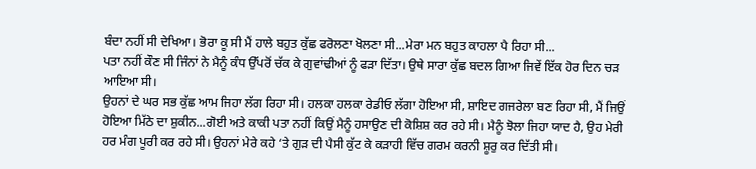ਬੰਦਾ ਨਹੀਂ ਸੀ ਦੇਖਿਆ। ਭੋਰਾ ਕੂ ਸੀ ਮੈਂ ਹਾਲੇ ਬਹੁਤ ਕੁੱਛ ਫਰੋਲਣਾ ਖੋਲਣਾ ਸੀ...ਮੇਰਾ ਮਨ ਬਹੁਤ ਕਾਹਲਾ ਪੈ ਰਿਹਾ ਸੀ...
ਪਤਾ ਨਹੀਂ ਕੌਣ ਸੀ ਜਿੰਨਾਂ ਨੇ ਮੈਨੂੰ ਕੰਧ ਉੱਪਰੋਂ ਚੱਕ ਕੇ ਗੁਵਾਂਢੀਆਂ ਨੂੰ ਫੜਾ ਦਿੱਤਾ। ਉਥੇ ਸਾਰਾ ਕੁੱਛ ਬਦਲ ਗਿਆ ਜਿਵੇਂ ਇੱਕ ਹੋਰ ਦਿਨ ਚੜ ਆਇਆ ਸੀ।
ਉਹਨਾਂ ਦੇ ਘਰ ਸਭ ਕੁੱਛ ਆਮ ਜਿਹਾ ਲੱਗ ਰਿਹਾ ਸੀ। ਹਲਕਾ ਹਲਕਾ ਰੇਡੀਓ ਲੱਗਾ ਹੋਇਆ ਸੀ, ਸ਼ਾਇਦ ਗਜਰੇਲਾ ਬਣ ਰਿਹਾ ਸੀ, ਮੈਂ ਜਿਉਂ ਹੋਇਆ ਮਿੱਠੇ ਦਾ ਸ਼ੁਕੀਨ...ਗੋਈ ਅਤੇ ਕਾਕੀ ਪਤਾ ਨਹੀਂ ਕਿਉਂ ਮੈਨੂੰ ਹਸਾਉਣ ਦੀ ਕੋਸ਼ਿਸ਼ ਕਰ ਰਹੇ ਸੀ। ਮੈਨੂੰ ਝੋਲਾ ਜਿਹਾ ਯਾਦ ਹੈ, ਉਹ ਮੇਰੀ ਹਰ ਮੰਗ ਪੂਰੀ ਕਰ ਰਹੇ ਸੀ। ਉਹਨਾਂ ਮੇਰੇ ਕਹੇ ‘ਤੇ ਗੁੜ ਦੀ ਪੈਸੀ ਕੁੱਟ ਕੇ ਕੜਾਹੀ ਵਿੱਚ ਗਰਮ ਕਰਨੀ ਸ਼ੂਰੁ ਕਰ ਦਿੱਤੀ ਸੀ।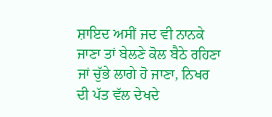ਸ਼ਾਇਦ ਅਸੀਂ ਜਦ ਵੀ ਨਾਨਕੇ ਜਾਣਾ ਤਾਂ ਬੇਲਣੇ ਕੋਲ ਬੈਠੇ ਰਹਿਣਾ ਜਾਂ ਚੁੱਭੇ ਲਾਗੇ ਹੋ ਜਾਣਾ, ਨਿਖਰ ਦੀ ਪੱਤ ਵੱਲ ਦੇਖਦੇ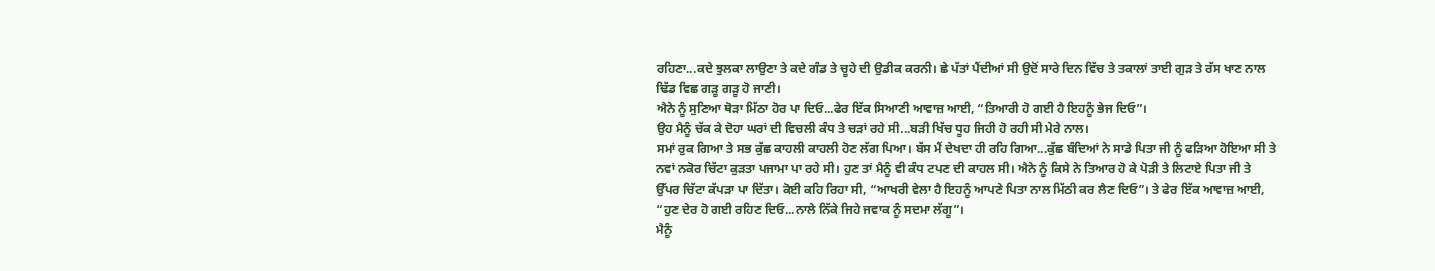ਰਹਿਣਾ...ਕਦੇ ਝੁਲਕਾ ਲਾਉਣਾ ਤੇ ਕਦੇ ਗੰਡ ਤੇ ਚੂਹੇ ਦੀ ਉਡੀਕ ਕਰਨੀ। ਛੇ ਪੱਤਾਂ ਪੈਂਦੀਆਂ ਸੀ ਉਦੋਂ ਸਾਰੇ ਦਿਨ ਵਿੱਚ ਤੇ ਤਕਾਲਾਂ ਤਾਈ ਗੁੜ ਤੇ ਰੱਸ ਖਾਣ ਨਾਲ ਢਿੱਡ ਵਿਛ ਗੜੂ ਗੜੂ ਹੋ ਜਾਣੀ।
ਐਨੇ ਨੂੰ ਸੁਣਿਆ ਥੋੜਾ ਮਿੱਠਾ ਹੋਰ ਪਾ ਦਿਓ...ਫੇਰ ਇੱਕ ਸਿਆਣੀ ਆਵਾਜ਼ ਆਈ, “ਤਿਆਰੀ ਹੋ ਗਈ ਹੈ ਇਹਨੂੰ ਭੇਜ ਦਿਓ”।
ਉਹ ਮੈਨੂੰ ਚੱਕ ਕੇ ਦੋਹਾ ਘਰਾਂ ਦੀ ਵਿਚਲੀ ਕੰਧ ਤੇ ਚੜਾਂ ਰਹੇ ਸੀ...ਬੜੀ ਖਿੱਚ ਧੂਹ ਜਿਹੀ ਹੋ ਰਹੀ ਸੀ ਮੇਰੇ ਨਾਲ।
ਸਮਾਂ ਰੁਕ ਗਿਆ ਤੇ ਸਭ ਕੁੱਛ ਕਾਹਲੀ ਕਾਹਲੀ ਹੋਣ ਲੱਗ ਪਿਆ। ਬੱਸ ਮੈਂ ਦੇਖਦਾ ਹੀ ਰਹਿ ਗਿਆ...ਕੁੱਛ ਬੰਦਿਆਂ ਨੇ ਸਾਡੇ ਪਿਤਾ ਜੀ ਨੂੰ ਫੜਿਆ ਹੋਇਆ ਸੀ ਤੇ ਨਵਾਂ ਨਕੋਰ ਚਿੱਟਾ ਕੁੜਤਾ ਪਜਾਮਾ ਪਾ ਰਹੇ ਸੀ। ਹੁਣ ਤਾਂ ਮੈਨੂੰ ਵੀ ਕੰਧ ਟਪਣ ਦੀ ਕਾਹਲ ਸੀ। ਐਨੇ ਨੂੰ ਕਿਸੇ ਨੇ ਤਿਆਰ ਹੋ ਕੇ ਪੋੜੀ ਤੇ ਲਿਟਾਏ ਪਿਤਾ ਜੀ ਤੇ ਉੱਪਰ ਚਿੱਟਾ ਕੱਪੜਾ ਪਾ ਦਿੱਤਾ। ਕੋਈ ਕਹਿ ਰਿਹਾ ਸੀ, “ਆਖਰੀ ਵੇਲਾ ਹੈ ਇਹਨੂੰ ਆਪਣੇ ਪਿਤਾ ਨਾਲ ਮਿੱਠੀ ਕਰ ਲੈਣ ਦਿਓ”। ਤੇ ਫੇਰ ਇੱਕ ਆਵਾਜ਼ ਆਈ, “ਹੁਣ ਦੇਰ ਹੋ ਗਈ ਰਹਿਣ ਦਿਓ...ਨਾਲੇ ਨਿੱਕੇ ਜਿਹੇ ਜਵਾਕ ਨੂੰ ਸਦਮਾ ਲੱਗੂ”।
ਮੈਨੂੰ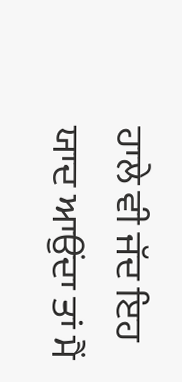ਹਾਲੇ ਵੀ ਜੱਦ ਇਹ ਯਾਦ ਆਉਂਦਾ ਤਾਂ ਮੈਂ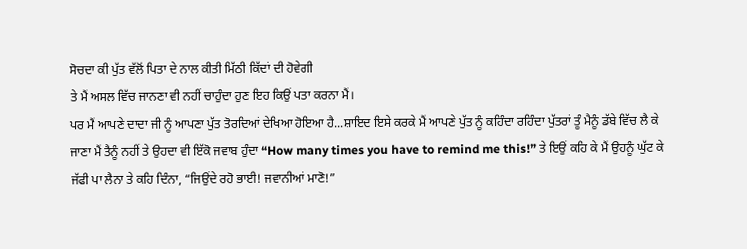ਸੋਚਦਾ ਕੀ ਪੁੱਤ ਵੱਲੋਂ ਪਿਤਾ ਦੇ ਨਾਲ ਕੀਤੀ ਮਿੱਠੀ ਕਿੱਦਾਂ ਦੀ ਹੋਵੇਗੀ
ਤੇ ਮੈਂ ਅਸਲ ਵਿੱਚ ਜਾਨਣਾ ਵੀ ਨਹੀਂ ਚਾਹੁੰਦਾ ਹੁਣ ਇਹ ਕਿਉਂ ਪਤਾ ਕਰਨਾ ਮੈਂ।
ਪਰ ਮੈਂ ਆਪਣੇ ਦਾਦਾ ਜੀ ਨੂੰ ਆਪਣਾ ਪੁੱਤ ਤੋਰਦਿਆਂ ਦੇਖਿਆ ਹੋਇਆ ਹੈ...ਸ਼ਾਇਦ ਇਸੇ ਕਰਕੇ ਮੈਂ ਆਪਣੇ ਪੁੱਤ ਨੂੰ ਕਹਿੰਦਾ ਰਹਿੰਦਾ ਪੁੱਤਰਾਂ ਤੂੰ ਮੈਨੂੰ ਡੱਬੇ ਵਿੱਚ ਲੈ ਕੇ ਜਾਣਾ ਮੈਂ ਤੈਨੂੰ ਨਹੀਂ ਤੇ ਉਹਦਾ ਵੀ ਇੱਕੋ ਜਵਾਬ ਹੁੰਦਾ “How many times you have to remind me this!” ਤੇ ਇਉਂ ਕਹਿ ਕੇ ਮੈਂ ਉਹਨੂੰ ਘੁੱਟ ਕੇ ਜੱਫੀ ਪਾ ਲੈਨਾ ਤੇ ਕਹਿ ਦਿੰਨਾ, “ਜਿਉਂਦੇ ਰਹੋ ਭਾਈ! ਜਵਾਨੀਆਂ ਮਾਣੋ!”